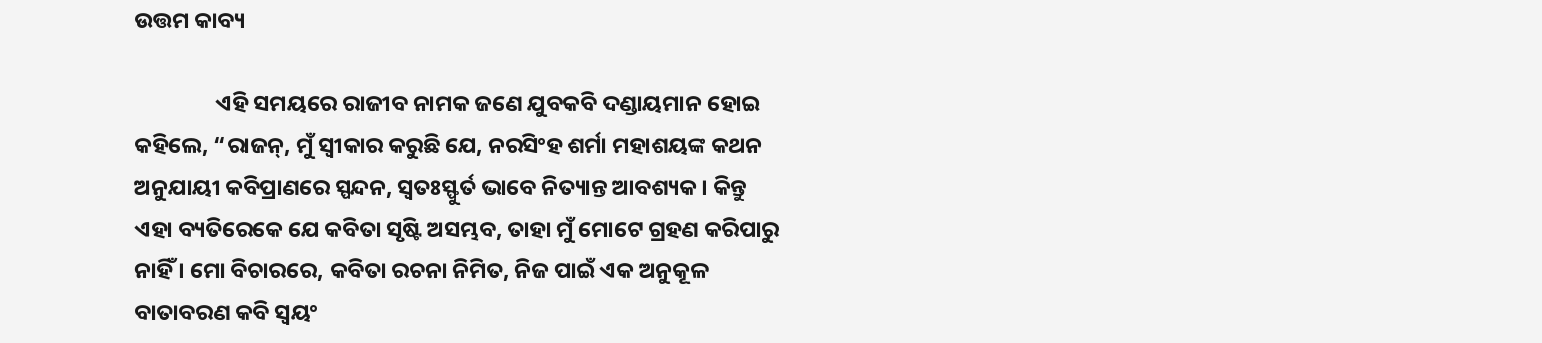ଉତ୍ତମ କାବ୍ୟ

                ଏହି ସମୟରେ ରାଜୀବ ନାମକ ଜଣେ ଯୁବକବି ଦଣ୍ଡାୟମାନ ହୋଇ କହିଲେ, “ରାଜନ୍, ମୁଁ ସ୍ୱୀକାର କରୁଛି ଯେ, ନରସିଂହ ଶର୍ମା ମହାଶୟଙ୍କ କଥନ ଅନୁଯାୟୀ କବିପ୍ରାଣରେ ସ୍ପନ୍ଦନ, ସ୍ୱତଃସ୍ଫୁର୍ତ ଭାବେ ନିତ୍ୟାନ୍ତ ଆବଶ୍ୟକ । କିନ୍ତୁ ଏହା ବ୍ୟତିରେକେ ଯେ କବିତା ସୃଷ୍ଟି ଅସମ୍ଭବ, ତାହା ମୁଁ ମୋଟେ ଗ୍ରହଣ କରିପାରୁ ନାହିଁ । ମୋ ବିଚାରରେ, କବିତା ରଚନା ନିମିତ, ନିଜ ପାଇଁ ଏକ ଅନୁକୂଳ ବାତାବରଣ କବି ସ୍ୱୟଂ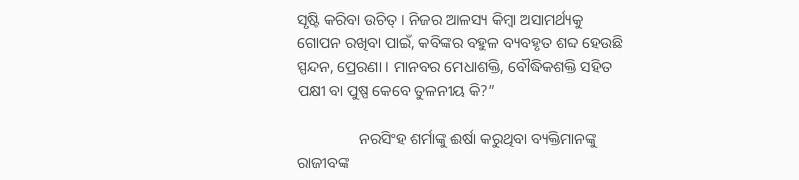ସୃଷ୍ଟି କରିବା ଉଚିତ୍ । ନିଜର ଆଳସ୍ୟ କିମ୍ବା ଅସାମର୍ଥ୍ୟକୁ ଗୋପନ ରଖିବା ପାଇଁ, କବିଙ୍କର ବହୁଳ ବ୍ୟବହୃତ ଶବ୍ଦ ହେଉଛି ସ୍ପନ୍ଦନ, ପ୍ରେରଣା । ମାନବର ମେଧାଶକ୍ତି, ବୌଦ୍ଧିକଶକ୍ତି ସହିତ ପକ୍ଷୀ ବା ପୁଷ୍ପ କେବେ ତୁଳନୀୟ କି?”

                ନରସିଂହ ଶର୍ମାଙ୍କୁ ଈର୍ଷା କରୁଥିବା ବ୍ୟକ୍ତିମାନଙ୍କୁ ରାଜୀବଙ୍କ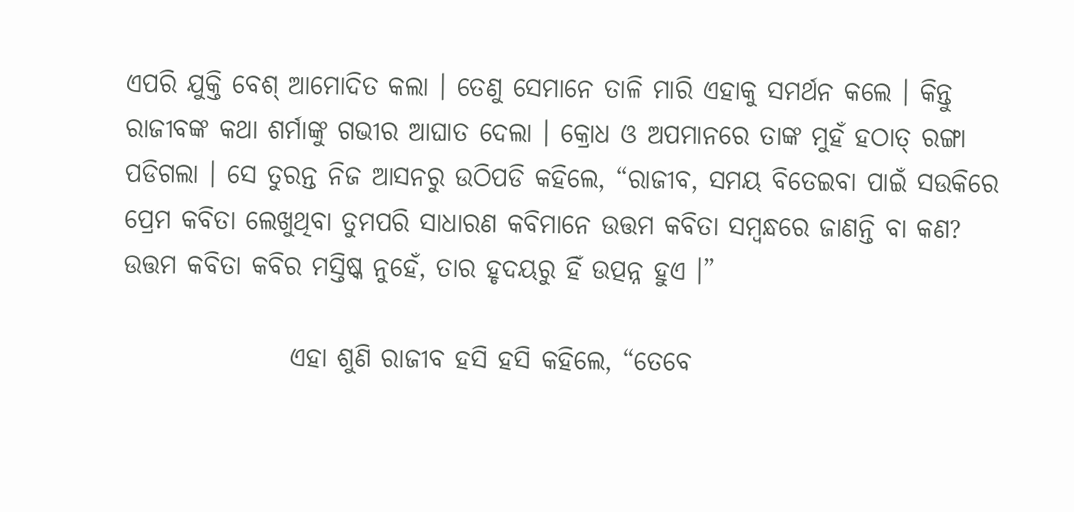ଏପରି ଯୁକ୍ତି ବେଶ୍ ଆମୋଦିତ କଲା । ତେଣୁ ସେମାନେ ତାଳି ମାରି ଏହାକୁ ସମର୍ଥନ କଲେ । କିନ୍ତୁ ରାଜୀବଙ୍କ କଥା ଶର୍ମାଙ୍କୁ ଗଭୀର ଆଘାତ ଦେଲା । କ୍ରୋଧ ଓ ଅପମାନରେ ତାଙ୍କ ମୁହଁ ହଠାତ୍ ରଙ୍ଗା ପଡିଗଲା । ସେ ତୁରନ୍ତ ନିଜ ଆସନରୁ ଉଠିପଡି କହିଲେ, “ରାଜୀବ, ସମୟ ବିତେଇବା ପାଇଁ ସଉକିରେ ପ୍ରେମ କବିତା ଲେଖୁଥିବା ତୁମପରି ସାଧାରଣ କବିମାନେ ଉତ୍ତମ କବିତା ସମ୍ବନ୍ଧରେ ଜାଣନ୍ତି ବା କଣ? ଉତ୍ତମ କବିତା କବିର ମସ୍ତିଷ୍କ ନୁହେଁ, ତାର ହୃଦୟରୁ ହିଁ ଉତ୍ପନ୍ନ ହୁଏ ।”

                ଏହା ଶୁଣି ରାଜୀବ ହସି ହସି କହିଲେ, “ତେବେ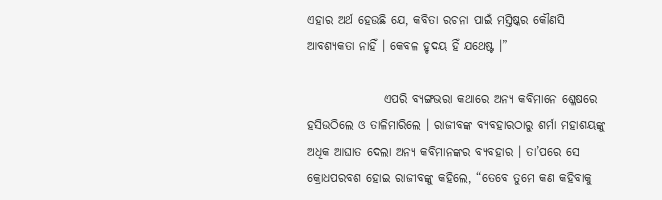ଏହାର ଅର୍ଥ ହେଉଛି ଯେ, କବିତା ରଚନା ପାଇଁ ମସ୍ତିଷ୍କର କୌଣସି ଆବଶ୍ୟକତା ନାହିଁ । କେବଳ ହୃଦୟ ହିଁ ଯଥେଷ୍ଟ ।”

                ଏପରି ବ୍ୟଙ୍ଗଭରା କଥାରେ ଅନ୍ୟ କବିମାନେ ଶ୍ଳେଷରେ ହସିଉଠିଲେ ଓ ତାଳିମାରିଲେ । ରାଜୀବଙ୍କ ବ୍ୟବହାରଠାରୁ ଶର୍ମା ମହାଶୟଙ୍କୁ ଅଧିକ ଆଘାତ ଦେଲା ଅନ୍ୟ କବିମାନଙ୍କର ବ୍ୟବହାର । ତା’ପରେ ସେ କ୍ରୋଧପରବଶ ହୋଇ ରାଜୀବଙ୍କୁ କହିଲେ, “ତେବେ ତୁମେ କଣ କହିବାକୁ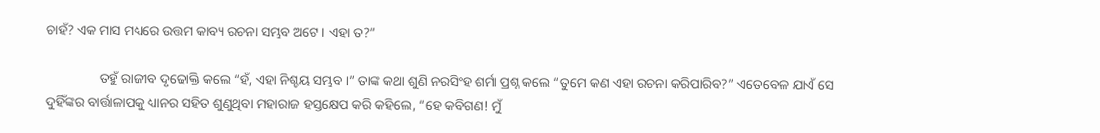ଚାହଁ? ଏକ ମାସ ମଧ୍ୟରେ ଉତ୍ତମ କାବ୍ୟ ରଚନା ସମ୍ଭବ ଅଟେ । ଏହା ତ?”

                ତହୁଁ ରାଜୀବ ଦୃଢୋକ୍ତି କଲେ “ହଁ, ଏହା ନିଶ୍ଚୟ ସମ୍ଭବ ।” ତାଙ୍କ କଥା ଶୁଣି ନରସିଂହ ଶର୍ମା ପ୍ରଶ୍ନ କଲେ “ତୁମେ କଣ ଏହା ରଚନା କରିପାରିବ?” ଏତେବେଳ ଯାଏଁ ସେ ଦୁହିଁଙ୍କର ବାର୍ତ୍ତାଳାପକୁ ଧ୍ୟାନର ସହିତ ଶୁଣୁଥିବା ମହାରାଜ ହସ୍ତକ୍ଷେପ କରି କହିଲେ, “ହେ କବିଗଣ! ମୁଁ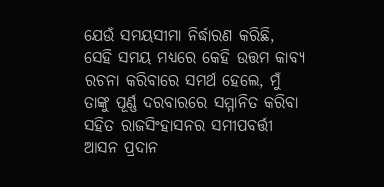ଯେଉଁ ସମୟସୀମା ନିର୍ଦ୍ଧାରଣ କରିଛି, ସେହି ସମୟ ମଧ୍ୟରେ କେହି ଉତ୍ତମ କାବ୍ୟ ରଚନା କରିବାରେ ସମର୍ଥ ହେଲେ, ମୁଁ ତାଙ୍କୁ ପୂର୍ଣ୍ଣ ଦରବାରରେ ସମ୍ମାନିତ କରିବା ସହିତ ରାଜସିଂହାସନର ସମୀପବର୍ତ୍ତୀ ଆସନ ପ୍ରଦାନ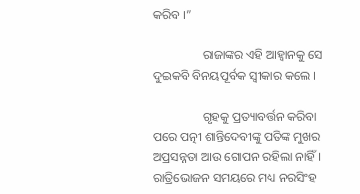କରିବ ।”

                ରାଜାଙ୍କର ଏହି ଆହ୍ୱାନକୁ ସେ ଦୁଇକବି ବିନୟପୂର୍ବକ ସ୍ୱୀକାର କଲେ ।

                ଗୃହକୁ ପ୍ରତ୍ୟାବର୍ତ୍ତନ କରିବା ପରେ ପତ୍ନୀ ଶାନ୍ତିଦେବୀଙ୍କୁ ପତିଙ୍କ ମୁଖର ଅପ୍ରସନ୍ନତା ଆଉ ଗୋପନ ରହିଲା ନାହିଁ । ରାତ୍ରିଭୋଜନ ସମୟରେ ମଧ୍ୟ ନରସିଂହ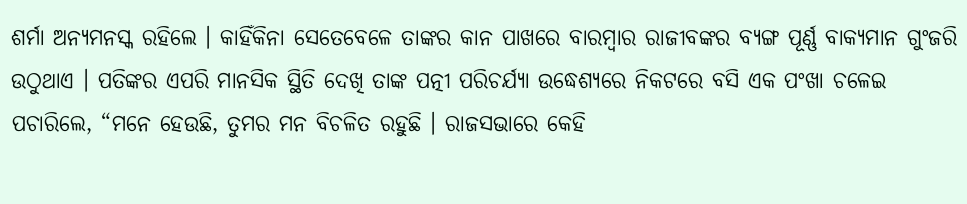ଶର୍ମା ଅନ୍ୟମନସ୍କ ରହିଲେ । କାହିଁକିନା ସେତେବେଳେ ତାଙ୍କର କାନ ପାଖରେ ବାରମ୍ବାର ରାଜୀବଙ୍କର ବ୍ୟଙ୍ଗ ପୂର୍ଣ୍ଣ ବାକ୍ୟମାନ ଗୁଂଜରି ଉଠୁଥାଏ । ପତିଙ୍କର ଏପରି ମାନସିକ ସ୍ଥିତି ଦେଖି ତାଙ୍କ ପତ୍ନୀ ପରିଚର୍ଯ୍ୟା ଉଦ୍ଧେଶ୍ୟରେ ନିକଟରେ ବସି ଏକ ପଂଖା ଚଳେଇ ପଚାରିଲେ, “ମନେ ହେଉଛି, ତୁମର ମନ ବିଚଳିତ ରହୁଛି । ରାଜସଭାରେ କେହି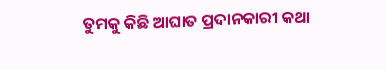ତୁମକୁ କିଛି ଆଘାତ ପ୍ରଦାନକାରୀ କଥା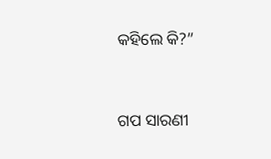କହିଲେ କି?”


ଗପ ସାରଣୀ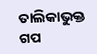ତାଲିକାଭୁକ୍ତ ଗପ